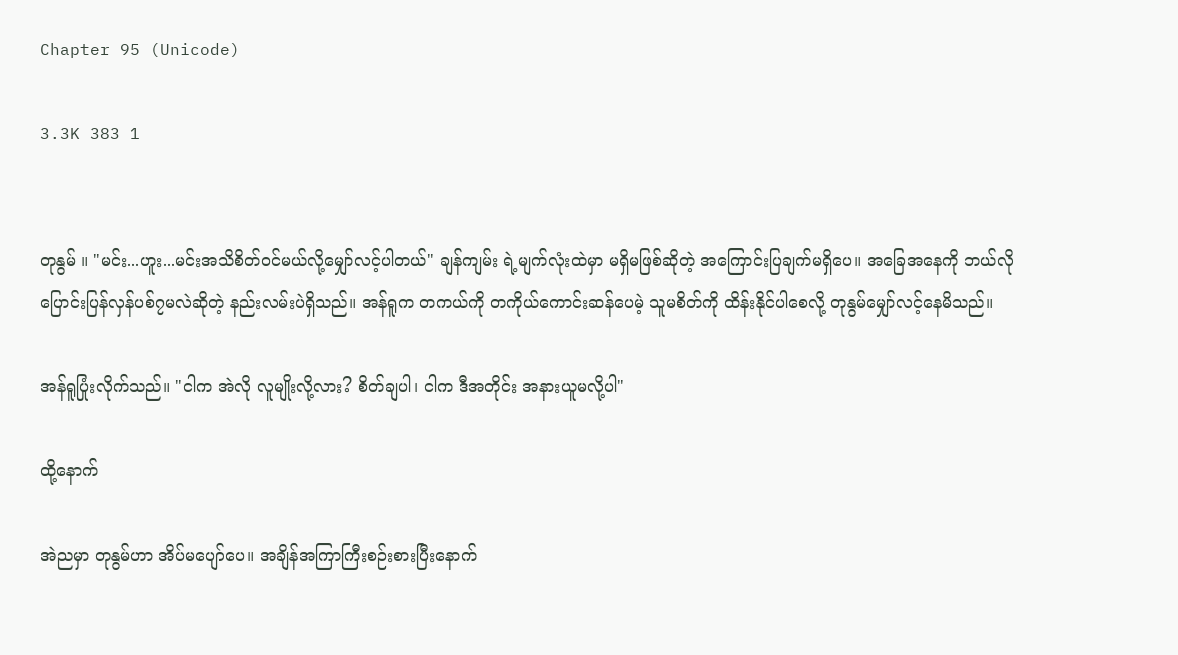Chapter 95 (Unicode)

3.3K 383 1


တုနွမ် ။ "မင်း...ဟူး...မင်းအသိစိတ်ဝင်မယ်လို့မျှော်လင့်ပါတယ်" ချန်ကျမ်း ရဲ့မျက်လုံးထဲမှာ မရှိမဖြစ်ဆိုတဲ့ အကြောင်းပြချက်မရှိပေ။ အခြေအနေကို ဘယ်လိုပြောင်းပြန်လှန်ပစ်၇မလဲဆိုတဲ့ နည်းလမ်းပဲရှိသည်။ အန်ရူက တကယ်ကို တကိုယ်ကောင်းဆန်ပေမဲ့ သူမစိတ်ကို ထိန်းနိုင်ပါစေလို့ တုနွမ်မျှော်လင့်နေမိသည်။

အန်ရူပြုံးလိုက်သည်။ "ငါက အဲလို လူမျိုးလို့လား? စိတ်ချပါ၊ ငါက ဒီအတိုင်း အနားယူမလို့ပါ"

ထို့နောက်

အဲညမှာ တုနွမ်ဟာ အိပ်မပျော်ပေ။ အချိန်အကြာကြီးစဉ်းစားပြီးနောက်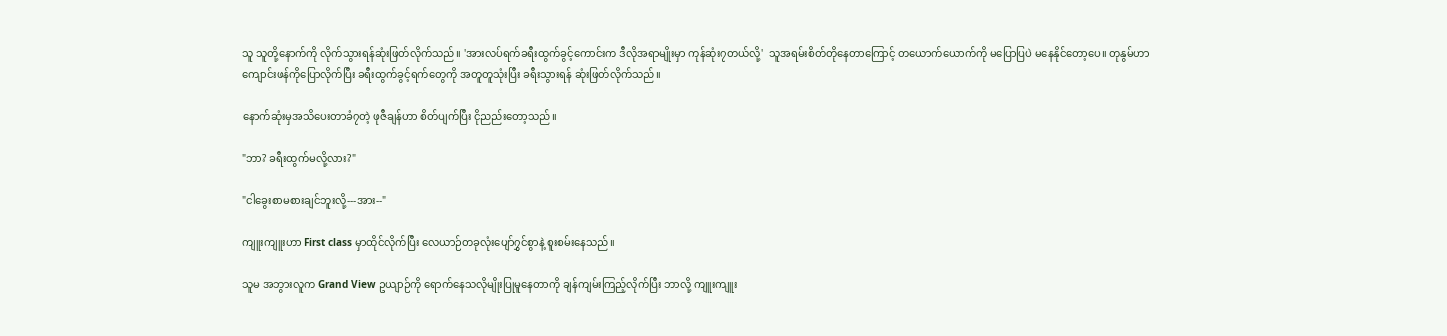သူ သူတို့နောက်ကို လိုက်သွားရန်ဆုံးဖြတ်လိုက်သည်။ 'အားလပ်ရက်ခရီးထွက်ခွင့်ကောင်းက ဒီလိုအရာမျိုးမှာ ကုန်ဆုံး၇တယ်လို့'  သူအရမ်းစိတ်တိုနေတာကြောင့် တယောက်ယောက်ကို မပြောပြပဲ မနေနိုင်တော့ပေ။ တုနွမ်ဟာ ကျောင်းဖန်ကိုပြောလိုက်ပြီး ခရီးထွက်ခွင့်ရက်တွေကို အတူတူသုံးပြီး ခရီးသွားရန် ဆုံးဖြတ်လိုက်သည်။

နောက်ဆုံးမှအသိပေးတာခံ၇တဲ့ ဖုဇီချန်ဟာ စိတ်ပျက်ပြီး ငိုညည်းတော့သည်။

"ဘာ? ခရီးထွက်မလို့လား?"

"ငါခွေးစာမစားချင်ဘူးလို့---အား--"

ကျူးကျူးဟာ First class မှာထိုင်လိုက်ပြီး လေယာဉ်တခုလုံးပျော်၇ွှင်စွာနဲ့ စူးစမ်းနေသည်။

သူမ အဘွားလူက Grand View ဥယျာဉ်ကို ရောက်နေသလိုမျိုးပြုမူနေတာကို ချန်ကျမ်းကြည့်လိုက်ပြီး ဘာလို့ ကျူးကျူး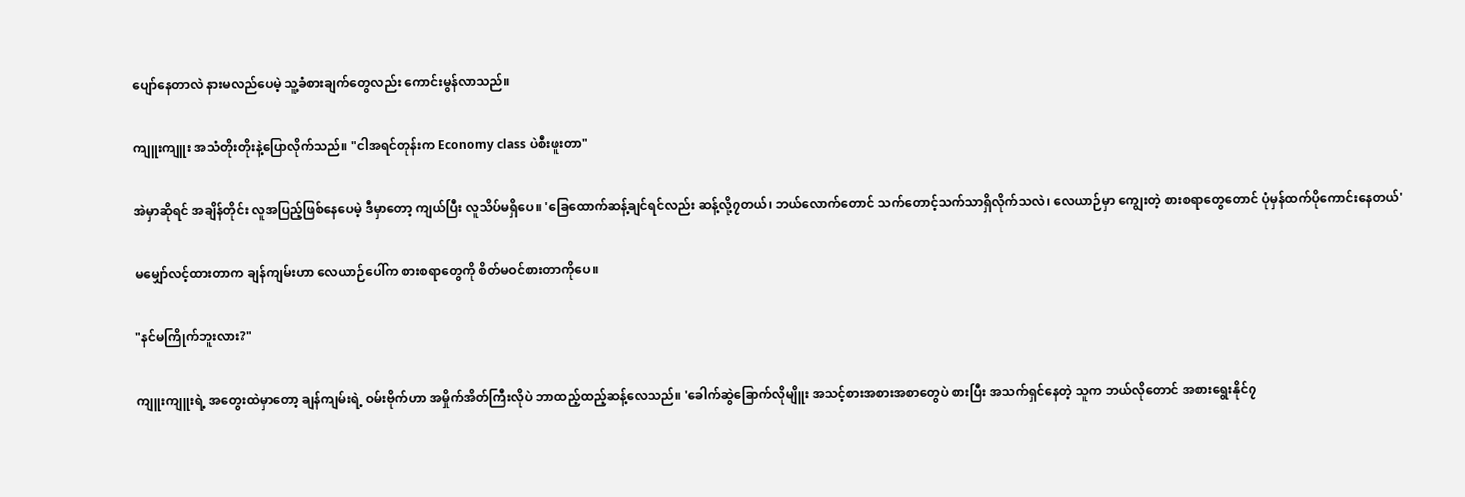ပျော်နေတာလဲ နားမလည်ပေမဲ့ သူ့ခံစားချက်တွေလည်း ကောင်းမွန်လာသည်။

ကျူးကျူး အသံတိုးတိုးနဲ့ပြောလိုက်သည်။ "ငါအရင်တုန်းက Economy class ပဲစီးဖူးတာ"

အဲမှာဆိုရင် အချိန်တိုင်း လူအပြည့်ဖြစ်နေပေမဲ့ ဒီမှာတော့ ကျယ်ပြီး လူသိပ်မရှိပေ။ 'ခြေထောက်ဆန့်ချင်ရင်လည်း ဆန့်လို့၇တယ်၊ ဘယ်လောက်တောင် သက်တောင့်သက်သာရှိလိုက်သလဲ၊ လေယာဉ်မှာ ကျွေးတဲ့ စားစရာတွေတောင် ပုံမှန်ထက်ပိုကောင်းနေတယ်'

မမျှော်လင့်ထားတာက ချန်ကျမ်းဟာ လေယာဉ်ပေါ်က စားစရာတွေကို စိတ်မဝင်စားတာကိုပေ။

"နင်မကြိုက်ဘူးလား?"

ကျူးကျူးရဲ့ အတွေးထဲမှာတော့ ချန်ကျမ်းရဲ့ ဝမ်းဗိုက်ဟာ အမှိုက်အိတ်ကြီးလိုပဲ ဘာထည့်ထည့်ဆန့်လေသည်။ 'ခေါက်ဆွဲခြောက်လိုမျိူး အသင့်စားအစားအစာတွေပဲ စားပြီး အသက်ရှင်နေတဲ့ သူက ဘယ်လိုတောင် အစားရွေးနိုင်၇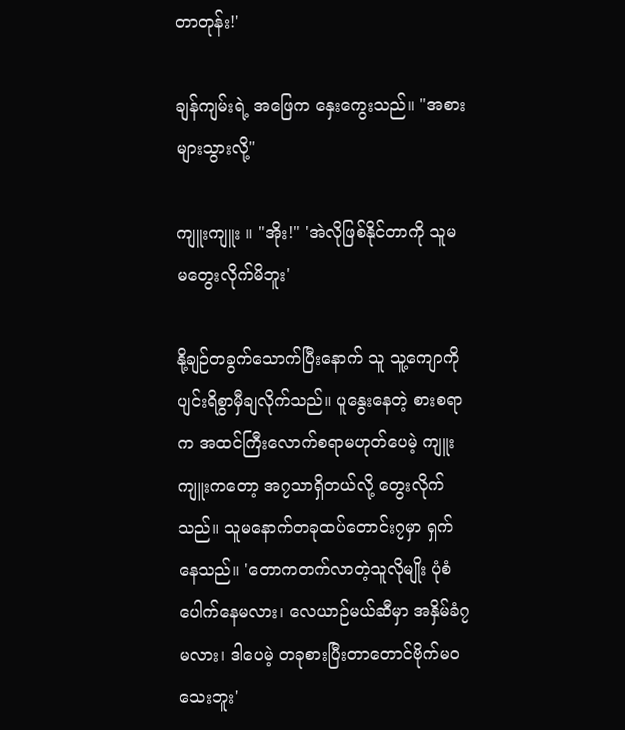တာတုန်း!'

ချန်ကျမ်းရဲ့ အဖြေက နှေးကွေးသည်။ "အစားများသွားလို့"

ကျူးကျူး ။ "အိုး!" 'အဲလိုဖြစ်နိုင်တာကို သူမ မတွေးလိုက်မိဘူး'

နို့ချဉ်တခွက်သောက်ပြီးနောက် သူ သူ့ကျောကို ပျင်းရိစွာမှီချလိုက်သည်။ ပူနွေးနေတဲ့ စားစရာက အထင်ကြီးလောက်စရာမဟုတ်ပေမဲ့ ကျူးကျူးကတော့ အ၇သာရှိတယ်လို့ တွေးလိုက်သည်။ သူမနောက်တခုထပ်တောင်း၇မှာ ရှက်နေသည်။ 'တောကတက်လာတဲ့သူလိုမျိုး ပုံစံပေါက်နေမလား၊ လေယာဉ်မယ်ဆီမှာ အနှိမ်ခံ၇မလား၊ ဒါပေမဲ့ တခုစားပြီးတာတောင်ဗိုက်မဝသေးဘူး'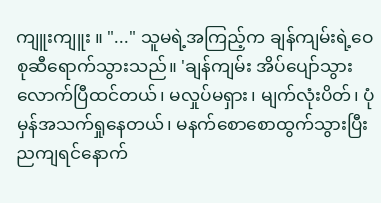ကျူးကျူး ။ "..." သူမရဲ့အကြည့်က ချန်ကျမ်းရဲ့ဝေစုဆီရောက်သွားသည်။ 'ချန်ကျမ်း အိပ်ပျော်သွားလောက်ပြီထင်တယ်၊ မလှုပ်မရှား၊ မျက်လုံးပိတ်၊ ပုံမှန်အသက်ရှုနေတယ်၊ မနက်စောစောထွက်သွားပြီး ညကျရင်နောက်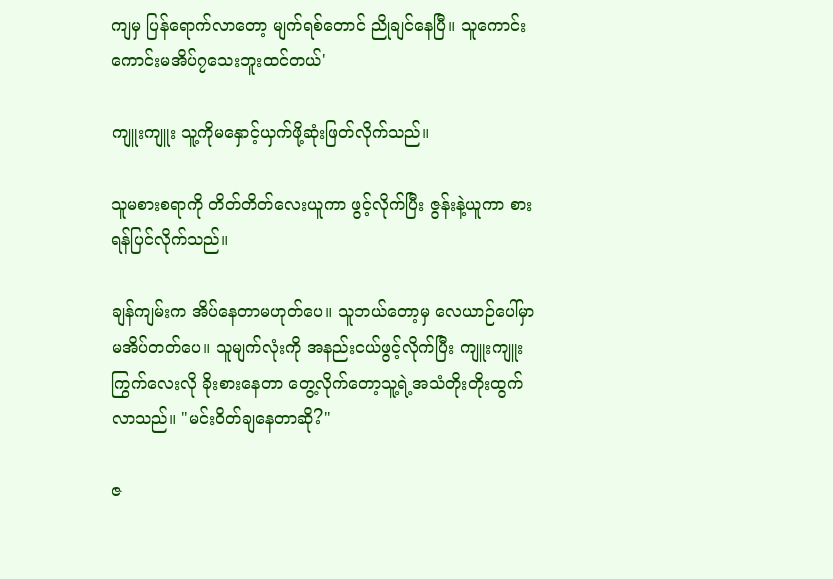ကျမှ ပြန်ရောက်လာတော့ မျက်ရစ်တောင် ညိုချင်နေပြီ။ သူကောင်းကောင်းမအိပ်၇သေးဘူးထင်တယ်'

ကျူးကျူး သူ့ကိုမနှောင့်ယှက်ဖို့ဆုံးဖြတ်လိုက်သည်။

သူမစားစရာကို တိတ်တိတ်လေးယူကာ ဖွင့်လိုက်ပြီး ဇွန်းနဲ့ယူကာ စားရန်ပြင်လိုက်သည်။

ချန်ကျမ်းက အိပ်နေတာမဟုတ်ပေ။ သူဘယ်တော့မှ လေယာဉ်ပေါ်မှာ မအိပ်တတ်ပေ။ သူမျက်လုံးကို အနည်းငယ်ဖွင့်လိုက်ပြီး ကျူးကျူး ကြွက်လေးလို ခိုးစားနေတာ တွေ့လိုက်တော့သူ့ရဲ့အသံတိုးတိုးထွက်လာသည်။ "မင်းဝိတ်ချနေတာဆို?"

ဇ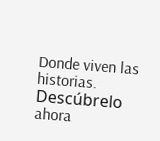Donde viven las historias. Descúbrelo ahora